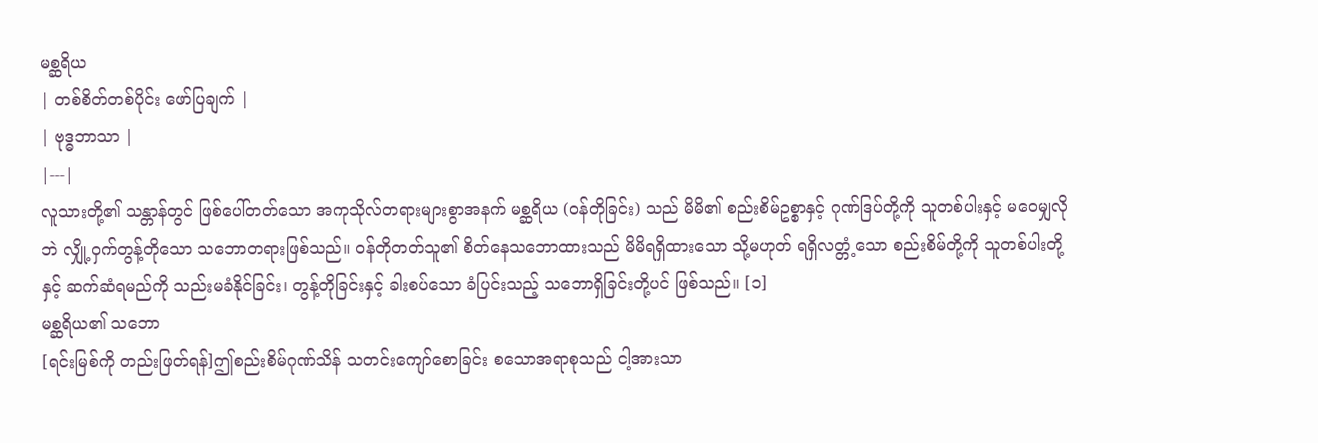မစ္ဆရိယ
| တစ်စိတ်တစ်ပိုင်း ဖော်ပြချက် |
| ဗုဒ္ဓဘာသာ |
|---|
လူသားတို့၏ သန္တာန်တွင် ဖြစ်ပေါ်တတ်သော အကုသိုလ်တရားများစွာအနက် မစ္ဆရိယ (ဝန်တိုခြင်း) သည် မိမိ၏ စည်းစိမ်ဥစ္စာနှင့် ဂုဏ်ဒြပ်တို့ကို သူတစ်ပါးနှင့် မဝေမျှလိုဘဲ လျှို့ဝှက်တွန့်တိုသော သဘောတရားဖြစ်သည်။ ဝန်တိုတတ်သူ၏ စိတ်နေသဘောထားသည် မိမိရရှိထားသော သို့မဟုတ် ရရှိလတ္တံ့သော စည်းစိမ်တို့ကို သူတစ်ပါးတို့နှင့် ဆက်ဆံရမည်ကို သည်းမခံနိုင်ခြင်း၊ တွန့်တိုခြင်းနှင့် ခါးစပ်သော ခံပြင်းသည့် သဘောရှိခြင်းတို့ပင် ဖြစ်သည်။ [၁]
မစ္ဆရိယ၏ သဘော
[ရင်းမြစ်ကို တည်းဖြတ်ရန်]ဤစည်းစိမ်ဂုဏ်သိန် သတင်းကျော်စောခြင်း စသောအရာစုသည် ငါ့အားသာ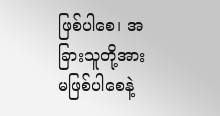ဖြစ်ပါစေ၊ အခြားသူတို့အား မဖြစ်ပါစေနဲ့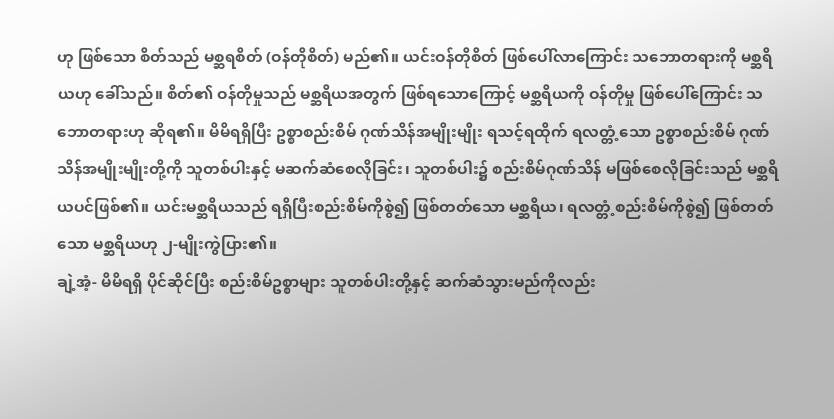ဟု ဖြစ်သော စိတ်သည် မစ္ဆရစိတ် (ဝန်တိုစိတ်) မည်၏။ ယင်းဝန်တိုစိတ် ဖြစ်ပေါ်လာကြောင်း သဘောတရားကို မစ္ဆရိယဟု ခေါ်သည်။ စိတ်၏ ဝန်တိုမှုသည် မစ္ဆရိယအတွက် ဖြစ်ရသောကြောင့် မစ္ဆရိယကို ဝန်တိုမှု ဖြစ်ပေါ်ကြောင်း သဘောတရားဟု ဆိုရ၏။ မိမိရရှိပြီး ဥစ္စာစည်းစိမ် ဂုဏ်သိန်အမျိုးမျိုး ရသင့်ရထိုက် ရလတ္တံ့သော ဥစ္စာစည်းစိမ် ဂုဏ်သိန်အမျိုးမျိုးတို့ကို သူတစ်ပါးနှင့် မဆက်ဆံစေလိုခြင်း၊ သူတစ်ပါး၌ စည်းစိမ်ဂုဏ်သိန် မဖြစ်စေလိုခြင်းသည် မစ္ဆရိယပင်ဖြစ်၏။ ယင်းမစ္ဆရိယသည် ရရှိပြီးစည်းစိမ်ကိုစွဲ၍ ဖြစ်တတ်သော မစ္ဆရိယ၊ ရလတ္တံ့စည်းစိမ်ကိုစွဲ၍ ဖြစ်တတ်သော မစ္ဆရိယဟု ၂-မျိုးကွဲပြား၏။
ချဲ့အံ့- မိမိရရှိ ပိုင်ဆိုင်ပြီး စည်းစိမ်ဥစ္စာများ သူတစ်ပါးတို့နှင့် ဆက်ဆံသွားမည်ကိုလည်း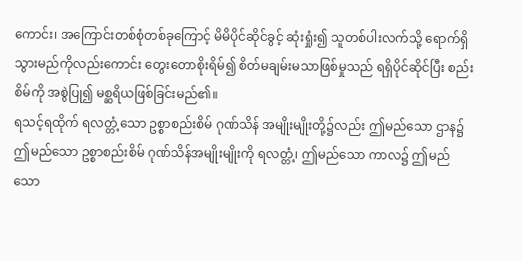ကောင်း၊ အကြောင်းတစ်စုံတစ်ခုကြောင့် မိမိပိုင်ဆိုင်ခွင့် ဆုံးရှုံး၍ သူတစ်ပါးလက်သို့ ရောက်ရှိသွားမည်ကိုလည်းကောင်း တွေးတောစိုးရိမ်၍ စိတ်မချမ်းမသာဖြစ်မှုသည် ရရှိပိုင်ဆိုင်ပြီး စည်းစိမ်ကို အစွဲပြု၍ မစ္ဆရိယဖြစ်ခြင်းမည်၏။
ရသင့်ရထိုက် ရလတ္တံ့သော ဥစ္စာစည်းစိမ် ဂုဏ်သိန် အမျိုးမျိုးတို့၌လည်း ဤမည်သော ဌာန၌ ဤမည်သော ဥစ္စာစည်းစိမ် ဂုဏ်သိန်အမျိုးမျိုးကို ရလတ္တံ့၊ ဤမည်သော ကာလ၌ ဤမည်သော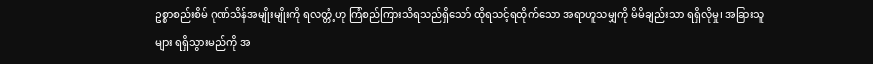ဥစ္စာစည်းစိမ် ဂုဏ်သိန်အမျိုးမျိုးကို ရလတ္တံ့ဟု ကြံစည်ကြားသိရသည်ရှိသော် ထိုရသင့်ရထိုက်သော အရာဟူသမျှကို မိမိချည်းသာ ရရှိလိုမှု၊ အခြားသူများ ရရှိသွားမည်ကို အ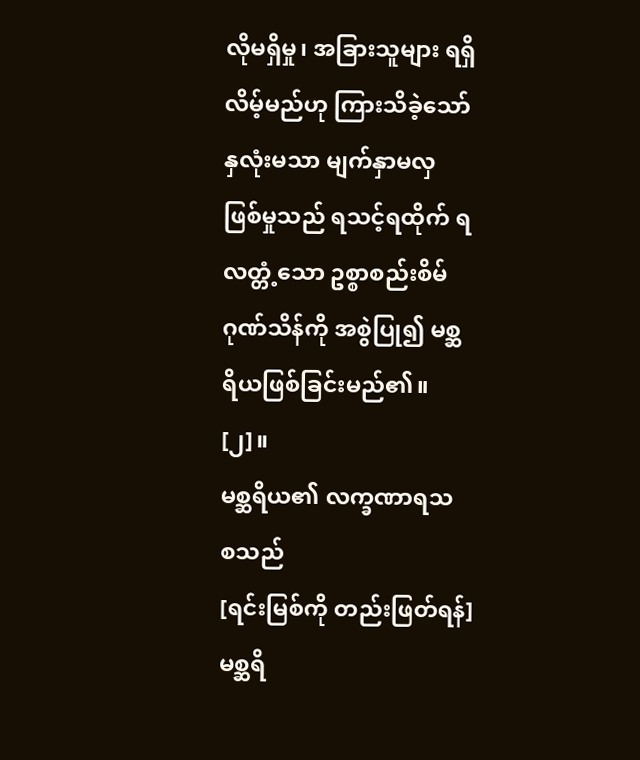လိုမရှိမှု၊ အခြားသူများ ရရှိလိမ့်မည်ဟု ကြားသိခဲ့သော် နှလုံးမသာ မျက်နှာမလှ ဖြစ်မှုသည် ရသင့်ရထိုက် ရလတ္တံ့သော ဥစ္စာစည်းစိမ် ဂုဏ်သိန်ကို အစွဲပြု၍ မစ္ဆရိယဖြစ်ခြင်းမည်၏။ [၂]။
မစ္ဆရိယ၏ လက္ခဏာရသ စသည်
[ရင်းမြစ်ကို တည်းဖြတ်ရန်]မစ္ဆရိ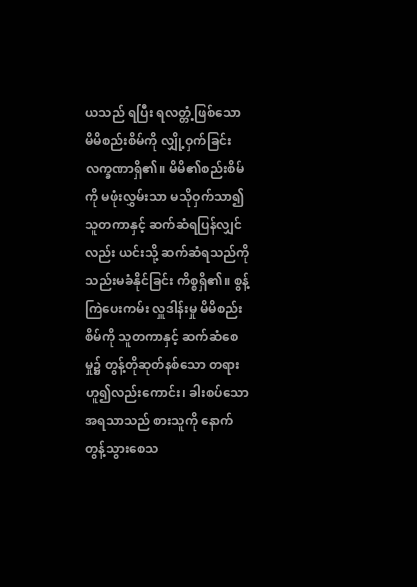ယသည် ရပြီး ရလတ္တံ့ဖြစ်သော မိမိစည်းစိမ်ကို လျှို့ဝှက်ခြင်း လက္ခဏာရှိ၏။ မိမိ၏စည်းစိမ်ကို မဖုံးလွှမ်းသာ မသိုဝှက်သာ၍ သူတကာနှင့် ဆက်ဆံရပြန်လျှင်လည်း ယင်းသို့ ဆက်ဆံရသည်ကို သည်းမခံနိုင်ခြင်း ကိစ္စရှိ၏။ စွန့်ကြဲပေးကမ်း လှူဒါန်းမှု မိမိစည်းစိမ်ကို သူတကာနှင့် ဆက်ဆံစေမှု၌ တွန့်တိုဆုတ်နစ်သော တရားဟူ၍လည်းကောင်း၊ ခါးစပ်သော အရသာသည် စားသူကို နောက်တွန့်သွားစေသ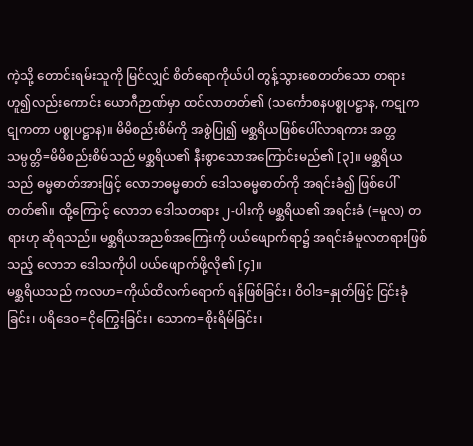ကဲ့သို့ တောင်းရမ်းသူကို မြင်လျှင် စိတ်ရောကိုယ်ပါ တွန့်သွားစေတတ်သော တရားဟူ၍လည်းကောင်း ယောဂီဉာဏ်မှာ ထင်လာတတ်၏ (သင်္ကောစနပစ္စုပဋ္ဌာန, ကဋုကဋုကတာ ပစ္စုပဋ္ဌာန)။ မိမိစည်းစိမ်ကို အစွဲပြု၍ မစ္ဆရိယဖြစ်ပေါ်လာရကား အတ္တသမ္ပတ္တိ=မိမိစည်းစိမ်သည် မစ္ဆရိယ၏ နီးစွာသောအကြောင်းမည်၏ [၃]။ မစ္ဆရိယသည် ဓမ္မဓာတ်အားဖြင့် လောဘဓမ္မဓာတ် ဒေါသဓမ္မဓာတ်ကို အရင်းခံ၍ ဖြစ်ပေါ်တတ်၏။ ထို့ကြောင့် လောဘ ဒေါသတရား ၂-ပါးကို မစ္ဆရိယ၏ အရင်းခံ (=မူလ) တရားဟု ဆိုရသည်။ မစ္ဆရိယအညစ်အကြေးကို ပယ်ဖျောက်ရာ၌ အရင်းခံမူလတရားဖြစ်သည့် လောဘ ဒေါသကိုပါ ပယ်ဖျောက်ဖို့လို၏ [၄]။
မစ္ဆရိယသည် ကလဟ=ကိုယ်ထိလက်ရောက် ရန်ဖြစ်ခြင်း၊ ဝိဝါဒ=နှုတ်ဖြင့် ငြင်းခုံခြင်း၊ ပရိဒေဝ=ငိုကြွေးခြင်း၊ သောက=စိုးရိမ်ခြင်း၊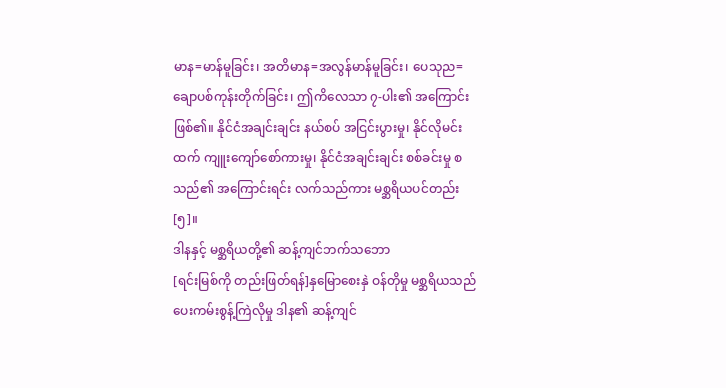မာန=မာန်မူခြင်း၊ အတိမာန=အလွန်မာန်မူခြင်း၊ ပေသုည=ချောပစ်ကုန်းတိုက်ခြင်း၊ ဤကိလေသာ ၇-ပါး၏ အကြောင်းဖြစ်၏။ နိုင်ငံအချင်းချင်း နယ်စပ် အငြင်းပွားမှု၊ နိုင်လိုမင်းထက် ကျူးကျော်စော်ကားမှု၊ နိုင်ငံအချင်းချင်း စစ်ခင်းမှု စသည်၏ အကြောင်းရင်း လက်သည်ကား မစ္ဆရိယပင်တည်း [၅]။
ဒါနနှင့် မစ္ဆရိယတို့၏ ဆန့်ကျင်ဘက်သဘော
[ရင်းမြစ်ကို တည်းဖြတ်ရန်]နှမြောစေးနှဲ ဝန်တိုမှု မစ္ဆရိယသည် ပေးကမ်းစွန့်ကြဲလိုမှု ဒါန၏ ဆန့်ကျင်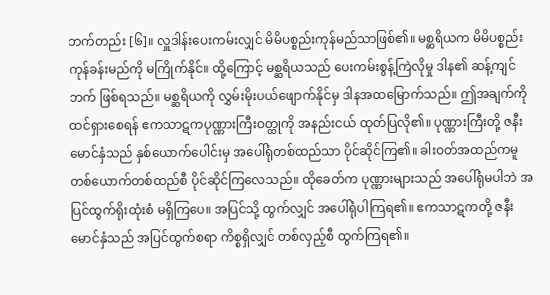ဘက်တည်း [၆]။ လှူဒါန်းပေးကမ်းလျှင် မိမိပစ္စည်းကုန်မည်သာဖြစ်၏။ မစ္ဆရိယက မိမိပစ္စည်းကုန်ခန်းမည်ကို မကြိုက်နိုင်။ ထို့ကြောင့် မစ္ဆရိယသည် ပေးကမ်းစွန့်ကြဲလိုမှု ဒါန၏ ဆန့်ကျင်ဘက် ဖြစ်ရသည်။ မစ္ဆရိယကို လွှမ်းမိုးပယ်ဖျောက်နိုင်မှ ဒါနအထမြောက်သည်။ ဤအချက်ကို ထင်ရှားစေရန် ဧကသာဋကပုဏ္ဏားကြီးဝတ္ထုကို အနည်းငယ် ထုတ်ပြလို၏။ ပုဏ္ဏားကြီးတို့ ဇနီးမောင်နှံသည် နှစ်ယောက်ပေါင်းမှ အပေါ်ရုံတစ်ထည်သာ ပိုင်ဆိုင်ကြ၏။ ခါးဝတ်အထည်ကမူ တစ်ယောက်တစ်ထည်စီ ပိုင်ဆိုင်ကြလေသည်။ ထိုခေတ်က ပုဏ္ဏားများသည် အပေါ်ရုံမပါဘဲ အပြင်ထွက်ရိုးထုံးစံ မရှိကြပေ။ အပြင်သို့ ထွက်လျှင် အပေါ်ရုံပါကြရ၏။ ဧကသာဋကတို့ ဇနီးမောင်နှံသည် အပြင်ထွက်စရာ ကိစ္စရှိလျှင် တစ်လှည့်စီ ထွက်ကြရ၏။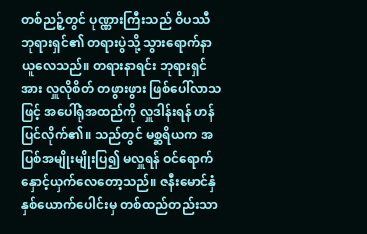တစ်ညဉ့်တွင် ပုဏ္ဏားကြီးသည် ဝိပဿီဘုရားရှင်၏ တရားပွဲသို့ သွားရောက်နာယူလေသည်။ တရားနာရင်း ဘုရားရှင်အား လှူလိုစိတ် တဖွားဖွား ဖြစ်ပေါ်လာသဖြင့် အပေါ်ရုံအထည်ကို လှူဒါန်းရန် ဟန်ပြင်လိုက်၏။ သည်တွင် မစ္ဆရိယက အပြစ်အမျိုးမျိုးပြ၍ မလှူရန် ဝင်ရောက်နှောင့်ယှက်လေတော့သည်။ ဇနီးမောင်နှံ နှစ်ယောက်ပေါင်းမှ တစ်ထည်တည်းသာ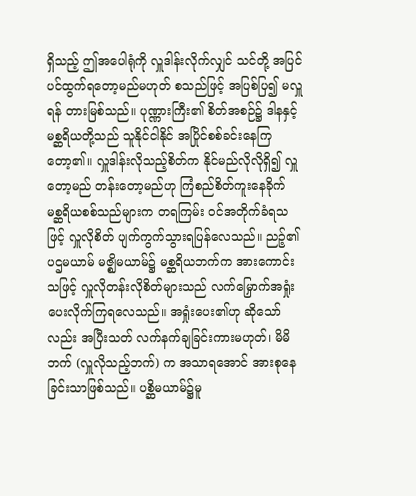ရှိသည့် ဤအပေါရုံကို လှူဒါန်းလိုက်လျှင် သင်တို့ အပြင်ပင်ထွက်ရတော့မည်မဟုတ် စသည်ဖြင့် အပြစ်ပြ၍ မလှူရန် တားမြစ်သည်။ ပုဏ္ဏားကြီး၏ စိတ်အစဉ်၌ ဒါနနှင့် မစ္ဆရိယတို့သည် သူနိုင်ငါနိုင် အပြိုင်စစ်ခင်းနေကြတော့၏။ လှူဒါန်းလိုသည့်စိတ်က နိုင်မည်လိုလိုရှိ၍ လှူတော့မည် တန်းတော့မည်ဟု ကြံစည်စိတ်ကူးနေခိုက် မစ္ဆရိယစစ်သည်များက တရကြမ်း ဝင်အတိုက်ခံရသဖြင့် လှူလိုစိတ် ပျက်ကွက်သွားရပြန်လေသည်။ ညဉ့်၏ ပဌမယာမ် မဇ္ဈိမယာမ်၌ မစ္ဆရိယဘက်က အားကောင်းသဖြင့် လှူလိုတန်းလိုစိတ်များသည် လက်မြှောက်အရှုံးပေးလိုက်ကြရလေသည်။ အရှုံးပေး၏ဟု ဆိုသော်လည်း အပြီးသတ် လက်နက်ချခြင်းကားမဟုတ်၊ မိမိဘက် (လှူလိုသည့်ဘက်) က အသာရအောင် အားစုနေခြင်းသာဖြစ်သည်။ ပစ္ဆိမယာမ်၌မူ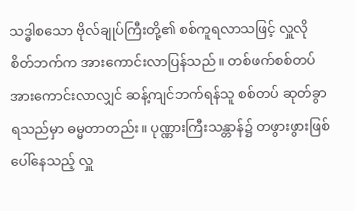သဒ္ဓါစသော ဗိုလ်ချုပ်ကြီးတို့၏ စစ်ကူရလာသဖြင့် လှူလိုစိတ်ဘက်က အားကောင်းလာပြန်သည်။ တစ်ဖက်စစ်တပ် အားကောင်းလာလျှင် ဆန့်ကျင်ဘက်ရန်သူ စစ်တပ် ဆုတ်ခွာရသည်မှာ ဓမ္မတာတည်း။ ပုဏ္ဏားကြီးသန္တာန်၌ တဖွားဖွားဖြစ်ပေါ်နေသည့် လှူ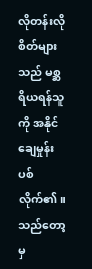လိုတန်းလိုစိတ်များသည် မစ္ဆရိယရန်သူကို အနိုင်ချေမှုန်းပစ်လိုက်၏။ သည်တော့မှ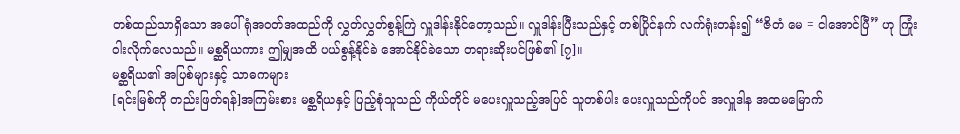တစ်ထည်သာရှိသော အပေါ်ရုံအဝတ်အထည်ကို လွှတ်လွှတ်စွန့်ကြဲ လှူဒါန်းနိုင်တော့သည်။ လှူဒါန်းပြီးသည်နှင့် တစ်ပြိုင်နက် လက်ရုံးတန်း၍ “ဇိတံ မေ = ငါအောင်ပြီ” ဟု ကြုံးဝါးလိုက်လေသည်။ မစ္ဆရိယကား ဤမျှအထိ ပယ်စွန့်နိုင်ခဲ အောင်နိုင်ခဲသော တရားဆိုးပင်ဖြစ်၏ [၇]။
မစ္ဆရိယ၏ အပြစ်များနှင့် သာဓကများ
[ရင်းမြစ်ကို တည်းဖြတ်ရန်]အကြမ်းစား မစ္ဆရိယနှင့် ပြည့်စုံသူသည် ကိုယ်တိုင် မပေးလှူသည့်အပြင် သူတစ်ပါး ပေးလှူသည်ကိုပင် အလှူဒါန အထမမြောက်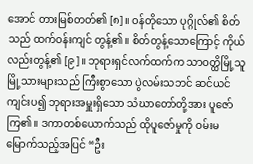အောင် တားမြစ်တတ်၏ [၈]။ ဝန်တိုသော ပုဂ္ဂိုလ်၏ စိတ်သည် ထက်ဝန်းကျင် တွန့်၏။ စိတ်တွန့်သောကြောင့် ကိုယ်လည်းတွန့်၏ [၉]။ ဘုရားရှင်လက်ထက်က သာဝတ္ထိမြို့သူမြို့သားများသည် ကြီးစွာသော ပွဲလမ်းသဘင် ဆင်ယင်ကျင်းပ၍ ဘုရားအမှူးရှိသော သံဃာတော်တို့အား ပူဇော်ကြ၏။ ဒကာတစ်ယောက်သည် ထိုပူဇော်မှုကို ဝမ်းမမြောက်သည့်အပြင် “ဦး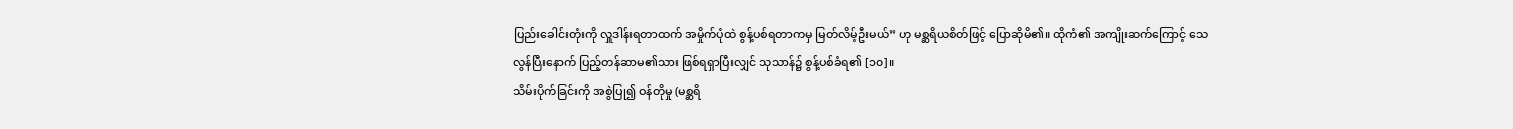ပြည်းခေါင်းတုံးကို လှူဒါန်းရတာထက် အမှိုက်ပုံထဲ စွန့်ပစ်ရတာကမှ မြတ်လိမ့်ဦးမယ်” ဟု မစ္ဆရိယစိတ်ဖြင့် ပြောဆိုမိ၏။ ထိုကံ၏ အကျိုးဆက်ကြောင့် သေလွန်ပြီးနောက် ပြည့်တန်ဆာမ၏သား ဖြစ်ရရှာပြီးလျှင် သုသာန်၌ စွန့်ပစ်ခံရ၏ [၁၀]။
သိမ်းပိုက်ခြင်းကို အစွဲပြု၍ ဝန်တိုမှု (မစ္ဆရိ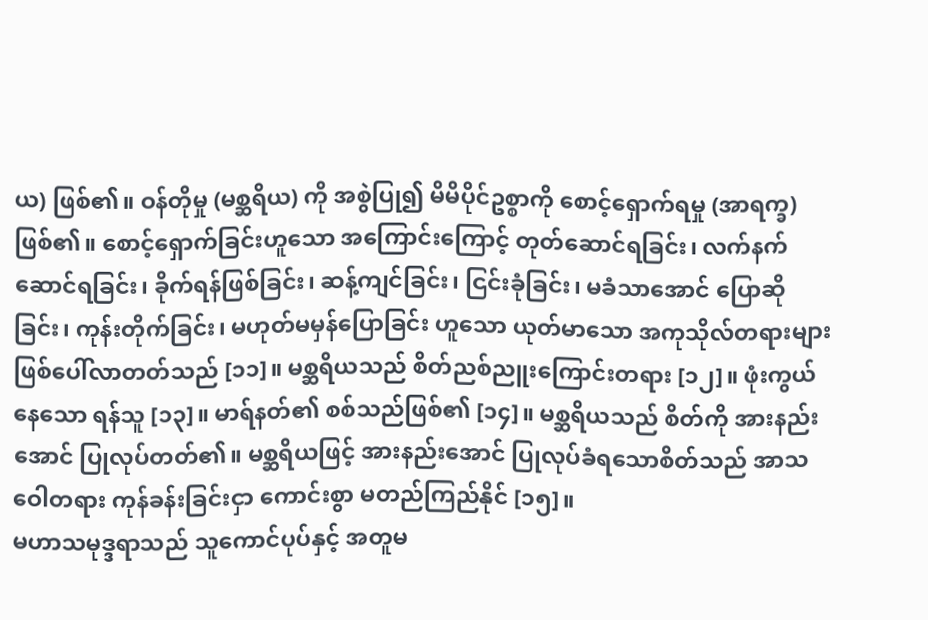ယ) ဖြစ်၏။ ဝန်တိုမှု (မစ္ဆရိယ) ကို အစွဲပြု၍ မိမိပိုင်ဥစ္စာကို စောင့်ရှောက်ရမှု (အာရက္ခ) ဖြစ်၏။ စောင့်ရှောက်ခြင်းဟူသော အကြောင်းကြောင့် တုတ်ဆောင်ရခြင်း၊ လက်နက်ဆောင်ရခြင်း၊ ခိုက်ရန်ဖြစ်ခြင်း၊ ဆန့်ကျင်ခြင်း၊ ငြင်းခုံခြင်း၊ မခံသာအောင် ပြောဆိုခြင်း၊ ကုန်းတိုက်ခြင်း၊ မဟုတ်မမှန်ပြောခြင်း ဟူသော ယုတ်မာသော အကုသိုလ်တရားများ ဖြစ်ပေါ်လာတတ်သည် [၁၁]။ မစ္ဆရိယသည် စိတ်ညစ်ညူးကြောင်းတရား [၁၂]။ ဖုံးကွယ်နေသော ရန်သူ [၁၃]။ မာရ်နတ်၏ စစ်သည်ဖြစ်၏ [၁၄]။ မစ္ဆရိယသည် စိတ်ကို အားနည်းအောင် ပြုလုပ်တတ်၏။ မစ္ဆရိယဖြင့် အားနည်းအောင် ပြုလုပ်ခံရသောစိတ်သည် အာသဝေါတရား ကုန်ခန်းခြင်းငှာ ကောင်းစွာ မတည်ကြည်နိုင် [၁၅]။
မဟာသမုဒ္ဒရာသည် သူကောင်ပုပ်နှင့် အတူမ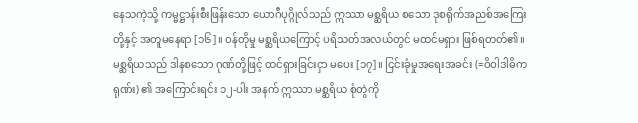နေသကဲ့သို့ ကမ္မဋ္ဌာန်းစီးဖြန်းသော ယောဂီပုဂ္ဂိုလ်သည် ဣဿာ မစ္ဆရိယ စသော ဒုစရိုက်အညစ်အကြေးတို့နှင့် အတူမနေရာ [၁၆]။ ဝန်တိုမှု မစ္ဆရိယကြောင့် ပရိသတ်အလယ်တွင် မထင်မရှား ဖြစ်ရတတ်၏။ မစ္ဆရိယသည် ဒါနစသော ဂုဏ်တို့ဖြင့် ထင်ရှားခြင်းငှာ မပေး [၁၇]။ ငြင်းခုံမှုအရေးအခင်း (=ဝိဝါဒါဓိကရုဏ်း) ၏ အကြောင်းရင်း ၁၂-ပါး အနက် ဣဿာ မစ္ဆရိယ စုံတွဲကို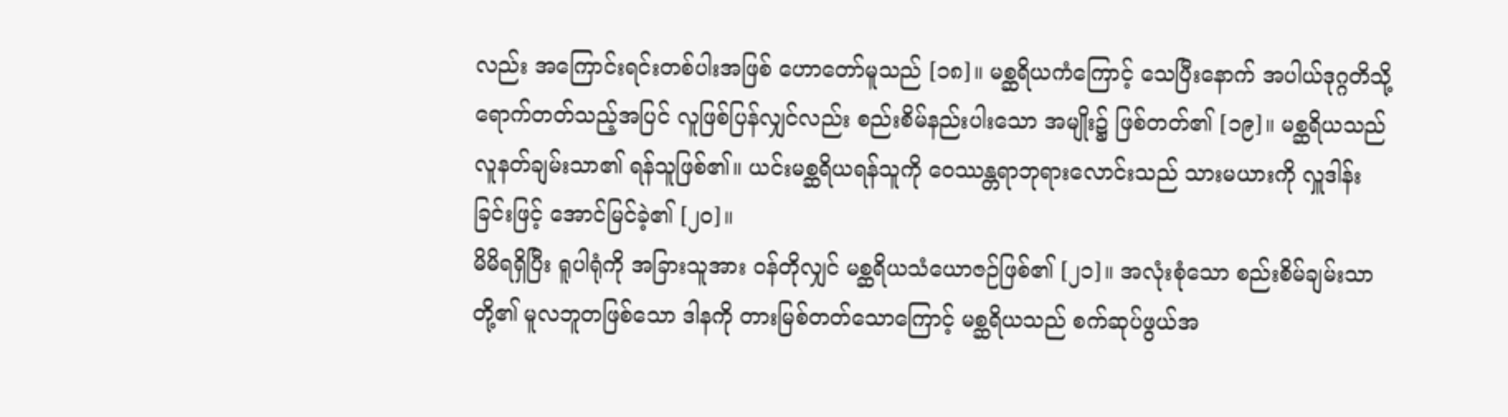လည်း အကြောင်းရင်းတစ်ပါးအဖြစ် ဟောတော်မူသည် [၁၈]။ မစ္ဆရိယကံကြောင့် သေပြီးနောက် အပါယ်ဒုဂ္ဂတိသို့ ရောက်တတ်သည့်အပြင် လူဖြစ်ပြန်လျှင်လည်း စည်းစိမ်နည်းပါးသော အမျိုး၌ ဖြစ်တတ်၏ [၁၉]။ မစ္ဆရိယသည် လူနတ်ချမ်းသာ၏ ရန်သူဖြစ်၏။ ယင်းမစ္ဆရိယရန်သူကို ဝေဿန္တရာဘုရားလောင်းသည် သားမယားကို လှူဒါန်းခြင်းဖြင့် အောင်မြင်ခဲ့၏ [၂၀]။
မိမိရရှိပြီး ရူပါရုံကို အခြားသူအား ဝန်တိုလျှင် မစ္ဆရိယသံယောဇဉ်ဖြစ်၏ [၂၁]။ အလုံးစုံသော စည်းစိမ်ချမ်းသာတို့၏ မူလဘူတဖြစ်သော ဒါနကို တားမြစ်တတ်သောကြောင့် မစ္ဆရိယသည် စက်ဆုပ်ဖွယ်အ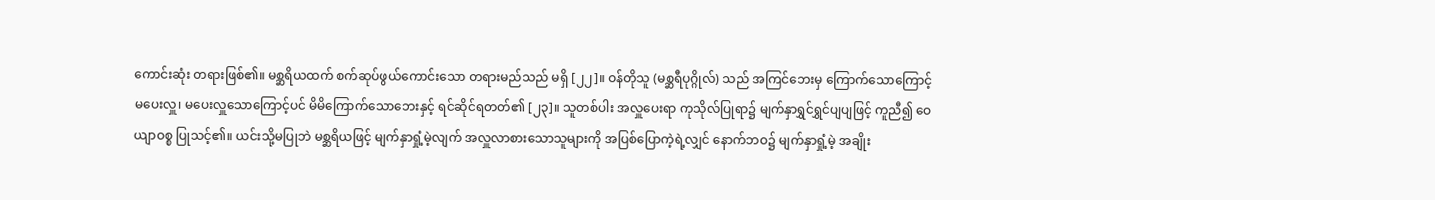ကောင်းဆုံး တရားဖြစ်၏။ မစ္ဆရိယထက် စက်ဆုပ်ဖွယ်ကောင်းသော တရားမည်သည် မရှိ [၂၂]။ ဝန်တိုသူ (မစ္ဆရီပုဂ္ဂိုလ်) သည် အကြင်ဘေးမှ ကြောက်သောကြောင့် မပေးလှူ၊ မပေးလှူသောကြောင့်ပင် မိမိကြောက်သောဘေးနှင့် ရင်ဆိုင်ရတတ်၏ [၂၃]။ သူတစ်ပါး အလှူပေးရာ ကုသိုလ်ပြုရာ၌ မျက်နှာရွှင်ရွှင်ပျပျဖြင့် ကူညီ၍ ဝေယျာဝစ္စ ပြုသင့်၏။ ယင်းသို့မပြုဘဲ မစ္ဆရိယဖြင့် မျက်နှာရှုံ့မဲ့လျက် အလှူလာစားသောသူများကို အပြစ်ပြောကဲ့ရဲ့လျှင် နောက်ဘဝ၌ မျက်နှာရှုံ့မဲ့ အချိုး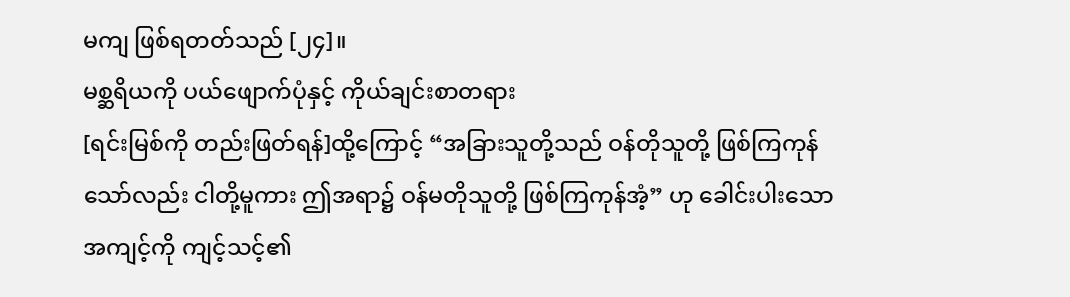မကျ ဖြစ်ရတတ်သည် [၂၄]။
မစ္ဆရိယကို ပယ်ဖျောက်ပုံနှင့် ကိုယ်ချင်းစာတရား
[ရင်းမြစ်ကို တည်းဖြတ်ရန်]ထို့ကြောင့် “အခြားသူတို့သည် ဝန်တိုသူတို့ ဖြစ်ကြကုန်သော်လည်း ငါတို့မူကား ဤအရာ၌ ဝန်မတိုသူတို့ ဖြစ်ကြကုန်အံ့” ဟု ခေါင်းပါးသောအကျင့်ကို ကျင့်သင့်၏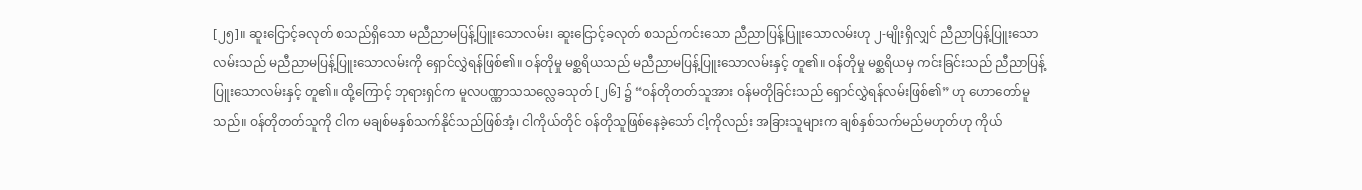[၂၅]။ ဆူးငြောင့်ခလုတ် စသည်ရှိသော မညီညာမပြန့်ပြူးသောလမ်း၊ ဆူးငြောင့်ခလုတ် စသည်ကင်းသော ညီညာပြန့်ပြူးသောလမ်းဟု ၂-မျိုးရှိလျှင် ညီညာပြန့်ပြူးသောလမ်းသည် မညီညာမပြန့်ပြူးသောလမ်းကို ရှောင်လွှဲရန်ဖြစ်၏။ ဝန်တိုမှု မစ္ဆရိယသည် မညီညာမပြန့်ပြူးသောလမ်းနှင့် တူ၏။ ဝန်တိုမှု မစ္ဆရိယမှ ကင်းခြင်းသည် ညီညာပြန့်ပြူးသောလမ်းနှင့် တူ၏။ ထို့ကြောင့် ဘုရားရှင်က မူလပဏ္ဏာသသလ္လေခသုတ် [၂၆] ၌ “ဝန်တိုတတ်သူအား ဝန်မတိုခြင်းသည် ရှောင်လွှဲရန်လမ်းဖြစ်၏” ဟု ဟောတော်မူသည်။ ဝန်တိုတတ်သူကို ငါက မချစ်မနှစ်သက်နိုင်သည်ဖြစ်အံ့၊ ငါကိုယ်တိုင် ဝန်တိုသူဖြစ်နေခဲ့သော် ငါ့ကိုလည်း အခြားသူများက ချစ်နှစ်သက်မည်မဟုတ်ဟု ကိုယ်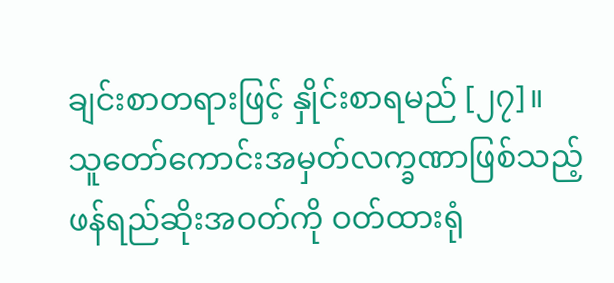ချင်းစာတရားဖြင့် နှိုင်းစာရမည် [၂၇]။
သူတော်ကောင်းအမှတ်လက္ခဏာဖြစ်သည့် ဖန်ရည်ဆိုးအဝတ်ကို ဝတ်ထားရုံ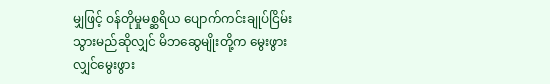မျှဖြင့် ဝန်တိုမှုမစ္ဆရိယ ပျောက်ကင်းချုပ်ငြိမ်းသွားမည်ဆိုလျှင် မိဘဆွေမျိုးတို့က မွေးဖွားလျှင်မွေးဖွား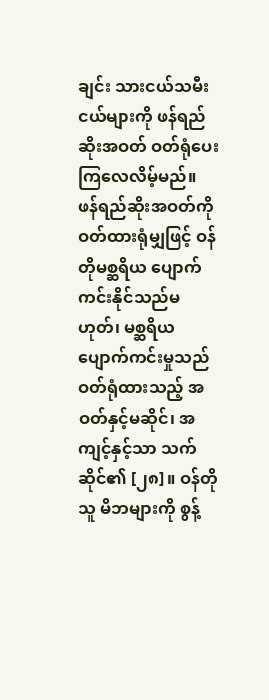ချင်း သားငယ်သမီးငယ်များကို ဖန်ရည်ဆိုးအဝတ် ဝတ်ရုံပေးကြလေလိမ့်မည်။ ဖန်ရည်ဆိုးအဝတ်ကို ဝတ်ထားရုံမျှဖြင့် ဝန်တိုမစ္ဆရိယ ပျောက်ကင်းနိုင်သည်မဟုတ်၊ မစ္ဆရိယ ပျောက်ကင်းမှုသည် ဝတ်ရုံထားသည့် အဝတ်နှင့်မဆိုင်၊ အကျင့်နှင့်သာ သက်ဆိုင်၏ [၂၈]။ ဝန်တိုသူ မိဘများကို စွန့်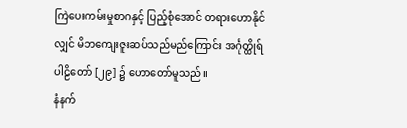ကြဲပေးကမ်းမှုစာဂနှင့် ပြည့်စုံအောင် တရားဟောနိုင်လျှင် မိဘကျေးဇူးဆပ်သည်မည်ကြောင်း အင်္ဂုတ္ထိုရ်ပါဠိတော် [၂၉] ၌ ဟောတော်မူသည်။
နံနက်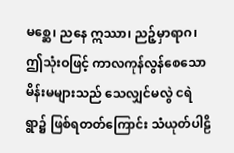မစ္ဆေ၊ ညနေ ဣဿာ၊ ညဉ့်မှာရာဂ၊ ဤသုံးဝဖြင့် ကာလကုန်လွန်စေသော မိန်းမများသည် သေလျှင်မလွဲ ငရဲရွာ၌ ဖြစ်ရတတ်ကြောင်း သံယုတ်ပါဠိ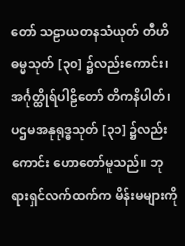တော် သဠာယတနသံယုတ် တီဟိဓမ္မသုတ် [၃၀] ၌လည်းကောင်း၊ အင်္ဂုတ္ထိုရ်ပါဠိတော် တိကနိပါတ်၊ ပဌမအနုရုဒ္ဓသုတ် [၃၁] ၌လည်းကောင်း ဟောတော်မူသည်။ ဘုရားရှင်လက်ထက်က မိန်းမများကို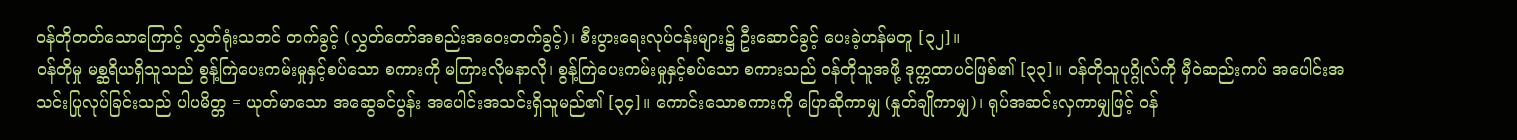ဝန်တိုတတ်သောကြောင့် လွှတ်ရုံးသဘင် တက်ခွင့် (လွှတ်တော်အစည်းအဝေးတက်ခွင့်)၊ စီးပွားရေးလုပ်ငန်းများ၌ ဦးဆောင်ခွင့် ပေးခဲ့ဟန်မတူ [၃၂]။
ဝန်တိုမှု မစ္ဆရိယရှိသူသည် စွန့်ကြဲပေးကမ်းမှုနှင့်စပ်သော စကားကို မကြားလိုမနာလို၊ စွန့်ကြဲပေးကမ်းမှုနှင့်စပ်သော စကားသည် ဝန်တိုသူအဖို့ ဒုက္ကထာပင်ဖြစ်၏ [၃၃]။ ဝန်တိုသူပုဂ္ဂိုလ်ကို မှီဝဲဆည်းကပ် အပေါင်းအသင်းပြုလုပ်ခြင်းသည် ပါပမိတ္တ = ယုတ်မာသော အဆွေခင်ပွန်း အပေါင်းအသင်းရှိသူမည်၏ [၃၄]။ ကောင်းသောစကားကို ပြောဆိုကာမျှ (နှုတ်ချိုကာမျှ)၊ ရုပ်အဆင်းလှကာမျှဖြင့် ဝန်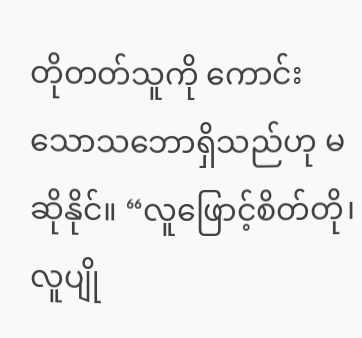တိုတတ်သူကို ကောင်းသောသဘောရှိသည်ဟု မဆိုနိုင်။ “လူဖြောင့်စိတ်တို၊ လူပျို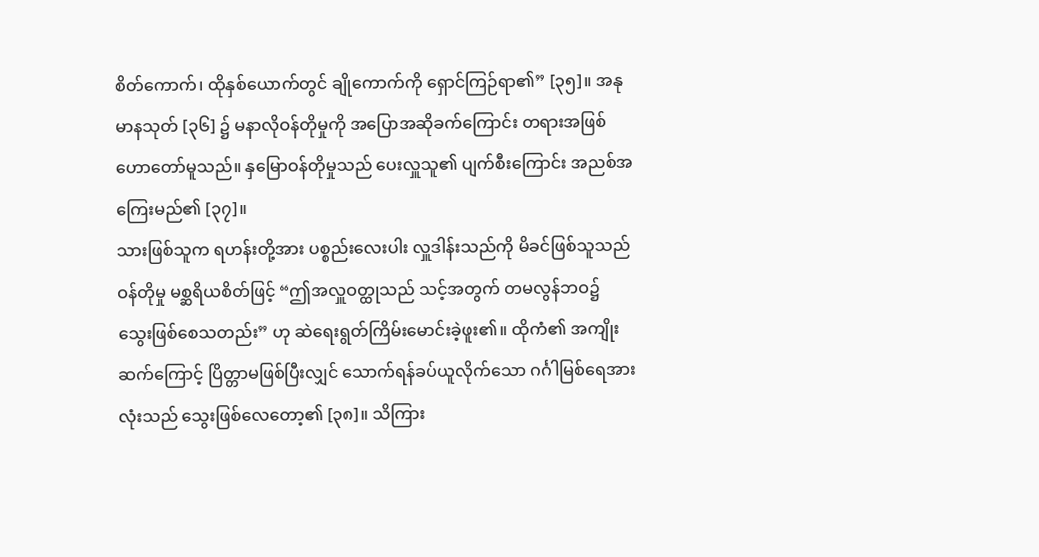စိတ်ကောက်၊ ထိုနှစ်ယောက်တွင် ချိုကောက်ကို ရှောင်ကြဉ်ရာ၏” [၃၅]။ အနုမာနသုတ် [၃၆] ၌ မနာလိုဝန်တိုမှုကို အပြောအဆိုခက်ကြောင်း တရားအဖြစ် ဟောတော်မူသည်။ နှမြောဝန်တိုမှုသည် ပေးလှူသူ၏ ပျက်စီးကြောင်း အညစ်အကြေးမည်၏ [၃၇]။
သားဖြစ်သူက ရဟန်းတို့အား ပစ္စည်းလေးပါး လှူဒါန်းသည်ကို မိခင်ဖြစ်သူသည် ဝန်တိုမှု မစ္ဆရိယစိတ်ဖြင့် “ဤအလှူဝတ္ထုသည် သင့်အတွက် တမလွန်ဘဝ၌ သွေးဖြစ်စေသတည်း” ဟု ဆဲရေးရွတ်ကြိမ်းမောင်းခဲ့ဖူး၏။ ထိုကံ၏ အကျိုးဆက်ကြောင့် ပြိတ္တာမဖြစ်ပြီးလျှင် သောက်ရန်ခပ်ယူလိုက်သော ဂင်္ဂါမြစ်ရေအားလုံးသည် သွေးဖြစ်လေတော့၏ [၃၈]။ သိကြား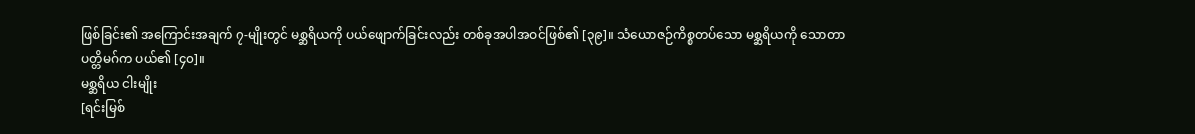ဖြစ်ခြင်း၏ အကြောင်းအချက် ၇-မျိုးတွင် မစ္ဆရိယကို ပယ်ဖျောက်ခြင်းလည်း တစ်ခုအပါအဝင်ဖြစ်၏ [၃၉]။ သံယောဇဉ်ကိစ္စတပ်သော မစ္ဆရိယကို သောတာပတ္တိမဂ်က ပယ်၏ [၄၀]။
မစ္ဆရိယ ငါးမျိုး
[ရင်းမြစ်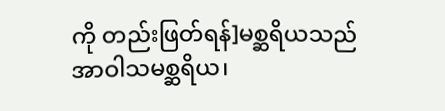ကို တည်းဖြတ်ရန်]မစ္ဆရိယသည် အာဝါသမစ္ဆရိယ၊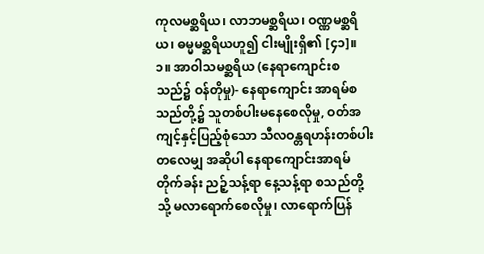ကုလမစ္ဆရိယ၊ လာဘမစ္ဆရိယ၊ ဝဏ္ဏမစ္ဆရိယ၊ ဓမ္မမစ္ဆရိယဟူ၍ ငါးမျိုးရှိ၏ [၄၁]။
၁။ အာဝါသမစ္ဆရိယ (နေရာကျောင်းစသည်၌ ဝန်တိုမှု)- နေရာကျောင်း အာရမ်စသည်တို့၌ သူတစ်ပါးမနေစေလိုမှု, ဝတ်အကျင့်နှင့်ပြည့်စုံသော သီလဝန္တရဟန်းတစ်ပါးတလေမျှ အဆိုပါ နေရာကျောင်းအာရမ် တိုက်ခန်း ညဉ့်သန့်ရာ နေ့သန့်ရာ စသည်တို့သို့ မလာရောက်စေလိုမှု၊ လာရောက်ပြန်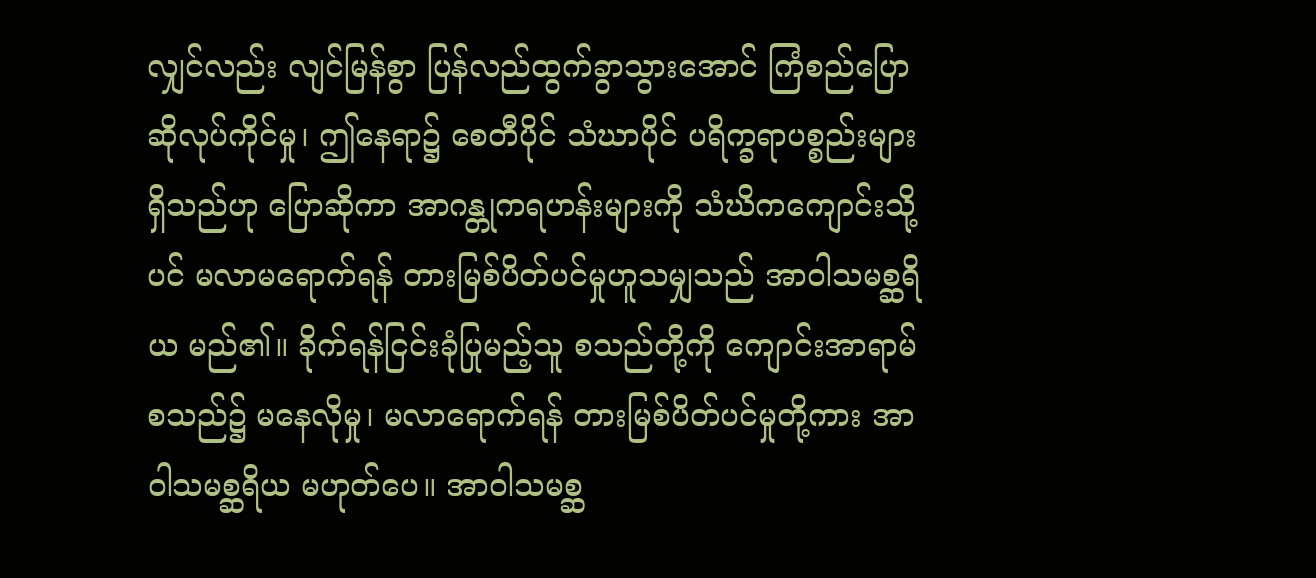လျှင်လည်း လျင်မြန်စွာ ပြန်လည်ထွက်ခွာသွားအောင် ကြံစည်ပြောဆိုလုပ်ကိုင်မှု၊ ဤနေရာ၌ စေတီပိုင် သံဃာပိုင် ပရိက္ခရာပစ္စည်းများ ရှိသည်ဟု ပြောဆိုကာ အာဂန္တုကရဟန်းများကို သံဃိကကျောင်းသို့ပင် မလာမရောက်ရန် တားမြစ်ပိတ်ပင်မှုဟူသမျှသည် အာဝါသမစ္ဆရိယ မည်၏။ ခိုက်ရန်ငြင်းခုံပြုမည့်သူ စသည်တို့ကို ကျောင်းအာရာမ်စသည်၌ မနေလိုမှု၊ မလာရောက်ရန် တားမြစ်ပိတ်ပင်မှုတို့ကား အာဝါသမစ္ဆရိယ မဟုတ်ပေ။ အာဝါသမစ္ဆ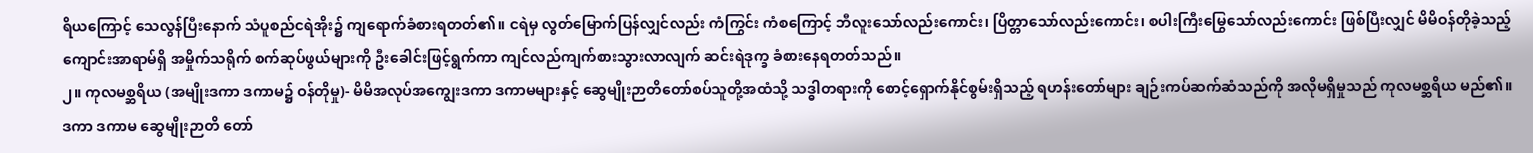ရိယကြောင့် သေလွန်ပြီးနောက် သံပူစည်ငရဲအိုး၌ ကျရောက်ခံစားရတတ်၏။ ငရဲမှ လွတ်မြောက်ပြန်လျှင်လည်း ကံကြွင်း ကံစကြောင့် ဘီလူးသော်လည်းကောင်း၊ ပြိတ္တာသော်လည်းကောင်း၊ စပါးကြီးမြွေသော်လည်းကောင်း ဖြစ်ပြီးလျှင် မိမိဝန်တိုခဲ့သည့် ကျောင်းအာရာမ်ရှိ အမှိုက်သရိုက် စက်ဆုပ်ဖွယ်များကို ဦးခေါင်းဖြင့်ရွက်ကာ ကျင်လည်ကျက်စားသွားလာလျက် ဆင်းရဲဒုက္ခ ခံစားနေရတတ်သည်။
၂။ ကုလမစ္ဆရိယ (အမျိုးဒကာ ဒကာမ၌ ဝန်တိုမှု)- မိမိအလုပ်အကျွေးဒကာ ဒကာမများနှင့် ဆွေမျိုးဉာတိတော်စပ်သူတို့အထံသို့ သဒ္ဓါတရားကို စောင့်ရှောက်နိုင်စွမ်းရှိသည့် ရဟန်းတော်များ ချဉ်းကပ်ဆက်ဆံသည်ကို အလိုမရှိမှုသည် ကုလမစ္ဆရိယ မည်၏။ ဒကာ ဒကာမ ဆွေမျိုးဉာတိ တော်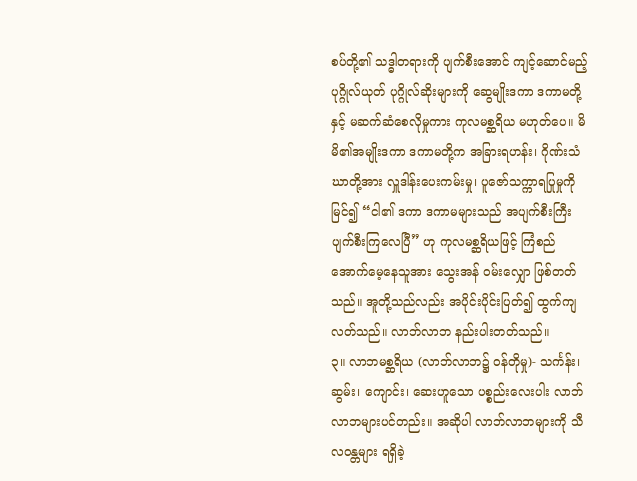စပ်တို့၏ သဒ္ဓါတရားကို ပျက်စီးအောင် ကျင့်ဆောင်မည့် ပုဂ္ဂိုလ်ယုတ် ပုဂ္ဂိုလ်ဆိုးများကို ဆွေမျိုးဒကာ ဒကာမတို့နှင့် မဆက်ဆံစေလိုမှုကား ကုလမစ္ဆရိယ မဟုတ်ပေ။ မိမိ၏အမျိုးဒကာ ဒကာမတို့က အခြားရဟန်း၊ ဂိုဏ်းသံဃာတို့အား လှူဒါန်းပေးကမ်းမှု၊ ပူဇော်သက္ကာရပြုမှုကို မြင်၍ “ငါ၏ ဒကာ ဒကာမများသည် အပျက်စီးကြီး ပျက်စီးကြလေပြီ” ဟု ကုလမစ္ဆရိယဖြင့် ကြံစည်အောက်မေ့နေသူအား သွေးအန် ဝမ်းလျှော ဖြစ်တတ်သည်။ အူတို့သည်လည်း အပိုင်းပိုင်းပြတ်၍ ထွက်ကျလတ်သည်။ လာဘ်လာဘ နည်းပါးတတ်သည်။
၃။ လာဘမစ္ဆရိယ (လာဘ်လာဘ၌ ဝန်တိုမှု)- သင်္ကန်း၊ ဆွမ်း၊ ကျောင်း၊ ဆေးဟူသော ပစ္စည်းလေးပါး လာဘ်လာဘများပင်တည်း။ အဆိုပါ လာဘ်လာဘများကို သီလဝန္တများ ရရှိခဲ့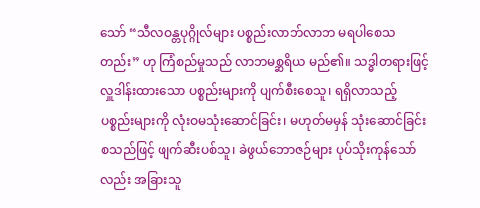သော် “သီလဝန္တပုဂ္ဂိုလ်များ ပစ္စည်းလာဘ်လာဘ မရပါစေသတည်း” ဟု ကြံစည်မှုသည် လာဘမစ္ဆရိယ မည်၏။ သဒ္ဓါတရားဖြင့် လှူဒါန်းထားသော ပစ္စည်းများကို ပျက်စီးစေသူ၊ ရရှိလာသည့် ပစ္စည်းများကို လုံးဝမသုံးဆောင်ခြင်း၊ မဟုတ်မမှန် သုံးဆောင်ခြင်း စသည်ဖြင့် ဖျက်ဆီးပစ်သူ၊ ခဲဖွယ်ဘောဇဉ်များ ပုပ်သိုးကုန်သော်လည်း အခြားသူ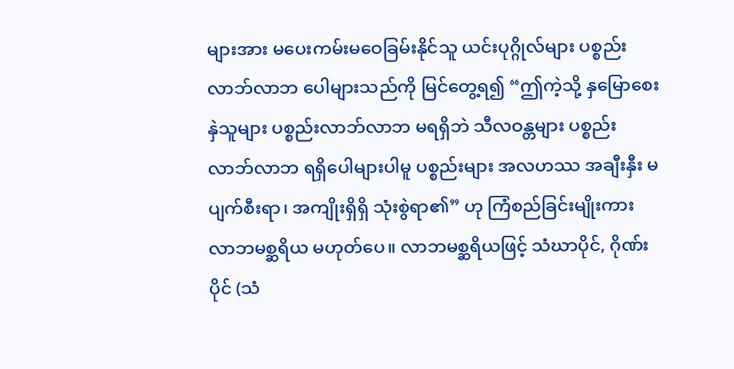များအား မပေးကမ်းမဝေခြမ်းနိုင်သူ ယင်းပုဂ္ဂိုလ်များ ပစ္စည်းလာဘ်လာဘ ပေါများသည်ကို မြင်တွေ့ရ၍ “ဤကဲ့သို့ နှမြောစေးနှဲသူများ ပစ္စည်းလာဘ်လာဘ မရရှိဘဲ သီလဝန္တများ ပစ္စည်းလာဘ်လာဘ ရရှိပေါများပါမူ ပစ္စည်းများ အလဟဿ အချီးနှီး မပျက်စီးရာ၊ အကျိုးရှိရှိ သုံးစွဲရာ၏” ဟု ကြံစည်ခြင်းမျိုးကား လာဘမစ္ဆရိယ မဟုတ်ပေ။ လာဘမစ္ဆရိယဖြင့် သံဃာပိုင်, ဂိုဏ်းပိုင် (သံ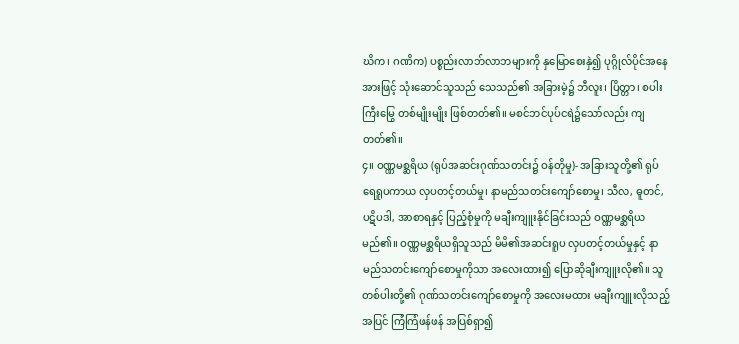ဃိက၊ ဂဏိက) ပစ္စည်းလာဘ်လာဘများကို နှမြောစေးနှဲ၍ ပုဂ္ဂိုလ်ပိုင်အနေအားဖြင့် သုံးဆောင်သူသည် သေသည်၏ အခြားမဲ့၌ ဘီလူး၊ ပြိတ္တာ၊ စပါးကြီးမြွေ တစ်မျိုးမျိုး ဖြစ်တတ်၏။ မစင်ဘင်ပုပ်ငရဲ၌သော်လည်း ကျတတ်၏။
၄။ ဝဏ္ဏမစ္ဆရိယ (ရုပ်အဆင်းဂုဏ်သတင်း၌ ဝန်တိုမှု)- အခြားသူတို့၏ ရုပ်ရေရူပကာယ လှပတင့်တယ်မှု၊ နာမည်သတင်းကျော်စောမှု၊ သီလ, ဓူတင်, ပဋိပဒါ, အာစာရနှင့် ပြည့်စုံမှုကို မချီးကျူးနိုင်ခြင်းသည် ဝဏ္ဏမစ္ဆရိယ မည်၏။ ဝဏ္ဏမစ္ဆရိယရှိသူသည် မိမိ၏အဆင်းရူပ လှပတင့်တယ်မှုနှင့် နာမည်သတင်းကျော်စောမှုကိုသာ အလေးထား၍ ပြောဆိုချီးကျူးလို၏။ သူတစ်ပါးတို့၏ ဂုဏ်သတင်းကျော်စောမှုကို အလေးမထား မချီးကျူးလိုသည့်အပြင် ကြံကြံဖန်ဖန် အပြစ်ရှာ၍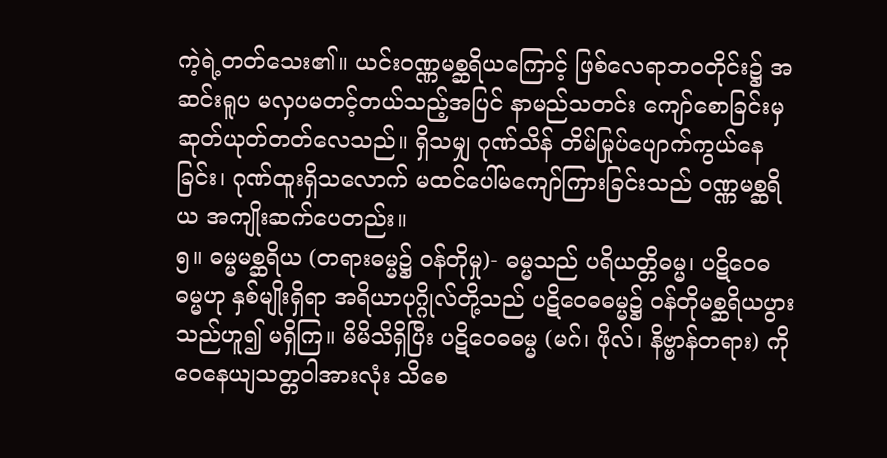ကဲ့ရဲ့တတ်သေး၏။ ယင်းဝဏ္ဏမစ္ဆရိယကြောင့် ဖြစ်လေရာဘဝတိုင်း၌ အဆင်းရူပ မလှပမတင့်တယ်သည့်အပြင် နာမည်သတင်း ကျော်စောခြင်းမှ ဆုတ်ယုတ်တတ်လေသည်။ ရှိသမျှ ဂုဏ်သိန် တိမ်မြုပ်ပျောက်ကွယ်နေခြင်း၊ ဂုဏ်ထူးရှိသလောက် မထင်ပေါ်မကျော်ကြားခြင်းသည် ဝဏ္ဏမစ္ဆရိယ အကျိုးဆက်ပေတည်း။
၅။ ဓမ္မမစ္ဆရိယ (တရားဓမ္မ၌ ဝန်တိုမှု)- ဓမ္မသည် ပရိယတ္တိဓမ္မ၊ ပဋိဝေဓဓမ္မဟု နှစ်မျိုးရှိရာ အရိယာပုဂ္ဂိုလ်တို့သည် ပဋိဝေဓဓမ္မ၌ ဝန်တိုမစ္ဆရိယပွားသည်ဟူ၍ မရှိကြ။ မိမိသိရှိပြီး ပဋိဝေဓဓမ္မ (မဂ်၊ ဖိုလ်၊ နိဗ္ဗာန်တရား) ကို ဝေနေယျသတ္တဝါအားလုံး သိစေ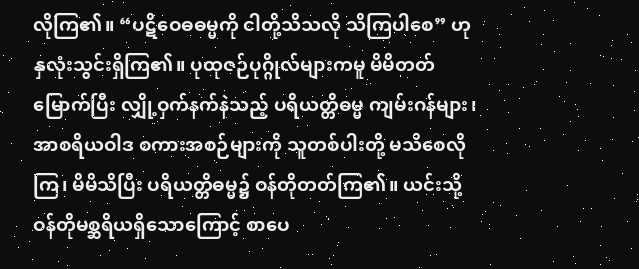လိုကြ၏။ “ပဋိဝေဓဓမ္မကို ငါတို့သိသလို သိကြပါစေ” ဟု နှလုံးသွင်းရှိကြ၏။ ပုထုဇဉ်ပုဂ္ဂိုလ်များကမူ မိမိတတ်မြောက်ပြီး လျှို့ဝှက်နက်နဲသည့် ပရိယတ္တိဓမ္မ ကျမ်းဂန်များ၊ အာစရိယဝါဒ စကားအစဉ်များကို သူတစ်ပါးတို့ မသိစေလိုကြ၊ မိမိသိပြီး ပရိယတ္တိဓမ္မ၌ ဝန်တိုတတ်ကြ၏။ ယင်းသို့ ဝန်တိုမစ္ဆရိယရှိသောကြောင့် စာပေ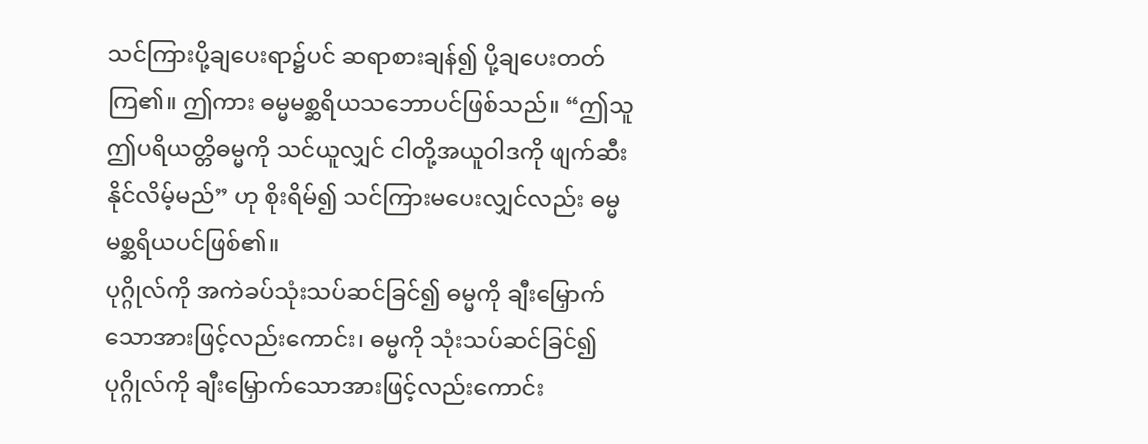သင်ကြားပို့ချပေးရာ၌ပင် ဆရာစားချန်၍ ပို့ချပေးတတ်ကြ၏။ ဤကား ဓမ္မမစ္ဆရိယသဘောပင်ဖြစ်သည်။ “ဤသူ ဤပရိယတ္တိဓမ္မကို သင်ယူလျှင် ငါတို့အယူဝါဒကို ဖျက်ဆီးနိုင်လိမ့်မည်” ဟု စိုးရိမ်၍ သင်ကြားမပေးလျှင်လည်း ဓမ္မမစ္ဆရိယပင်ဖြစ်၏။
ပုဂ္ဂိုလ်ကို အကဲခပ်သုံးသပ်ဆင်ခြင်၍ ဓမ္မကို ချီးမြှောက်သောအားဖြင့်လည်းကောင်း၊ ဓမ္မကို သုံးသပ်ဆင်ခြင်၍ ပုဂ္ဂိုလ်ကို ချီးမြှောက်သောအားဖြင့်လည်းကောင်း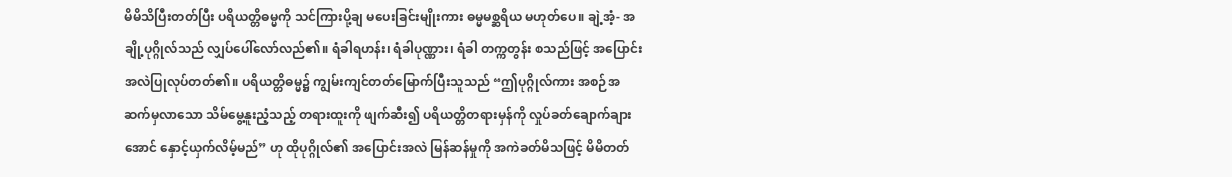မိမိသိပြီးတတ်ပြီး ပရိယတ္တိဓမ္မကို သင်ကြားပို့ချ မပေးခြင်းမျိုးကား ဓမ္မမစ္ဆရိယ မဟုတ်ပေ။ ချဲ့အံ့- အချို့ပုဂ္ဂိုလ်သည် လျှပ်ပေါ်လော်လည်၏။ ရံခါရဟန်း၊ ရံခါပုဏ္ဏား၊ ရံခါ တက္ကတွန်း စသည်ဖြင့် အပြောင်းအလဲပြုလုပ်တတ်၏။ ပရိယတ္တိဓမ္မ၌ ကျွမ်းကျင်တတ်မြောက်ပြီးသူသည် “ဤပုဂ္ဂိုလ်ကား အစဉ်အဆက်မှလာသော သိမ်မွေ့နူးညံ့သည့် တရားထူးကို ဖျက်ဆီး၍ ပရိယတ္တိတရားမှန်ကို လှုပ်ခတ်ချောက်ချားအောင် နှောင့်ယှက်လိမ့်မည်” ဟု ထိုပုဂ္ဂိုလ်၏ အပြောင်းအလဲ မြန်ဆန်မှုကို အကဲခတ်မိသဖြင့် မိမိတတ်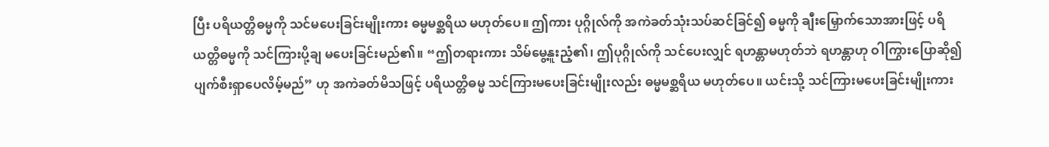ပြီး ပရိယတ္တိဓမ္မကို သင်မပေးခြင်းမျိုးကား ဓမ္မမစ္ဆရိယ မဟုတ်ပေ။ ဤကား ပုဂ္ဂိုလ်ကို အကဲခတ်သုံးသပ်ဆင်ခြင်၍ ဓမ္မကို ချီးမြှောက်သောအားဖြင့် ပရိယတ္တိဓမ္မကို သင်ကြားပို့ချ မပေးခြင်းမည်၏။ “ဤတရားကား သိမ်မွေ့နူးညံ့၏၊ ဤပုဂ္ဂိုလ်ကို သင်ပေးလျှင် ရဟန္တာမဟုတ်ဘဲ ရဟန္တာဟု ဝါကြွားပြောဆို၍ ပျက်စီးရှာပေလိမ့်မည်” ဟု အကဲခတ်မိသဖြင့် ပရိယတ္တိဓမ္မ သင်ကြားမပေးခြင်းမျိုးလည်း ဓမ္မမစ္ဆရိယ မဟုတ်ပေ။ ယင်းသို့ သင်ကြားမပေးခြင်းမျိုးကား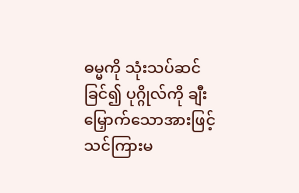ဓမ္မကို သုံးသပ်ဆင်ခြင်၍ ပုဂ္ဂိုလ်ကို ချီးမြှောက်သောအားဖြင့် သင်ကြားမ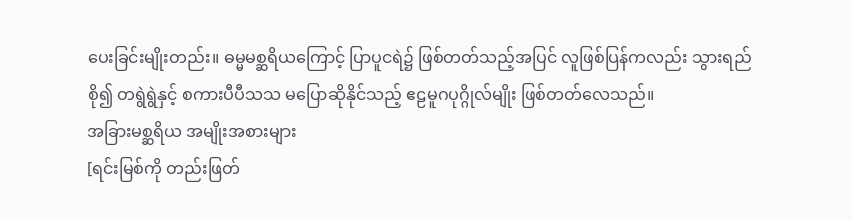ပေးခြင်းမျိုးတည်း။ ဓမ္မမစ္ဆရိယကြောင့် ပြာပူငရဲ၌ ဖြစ်တတ်သည့်အပြင် လူဖြစ်ပြန်ကလည်း သွားရည်စို၍ တရွဲရွဲနှင့် စကားပီပီသသ မပြောဆိုနိုင်သည့် ဧဠမူဂပုဂ္ဂိုလ်မျိုး ဖြစ်တတ်လေသည်။
အခြားမစ္ဆရိယ အမျိုးအစားများ
[ရင်းမြစ်ကို တည်းဖြတ်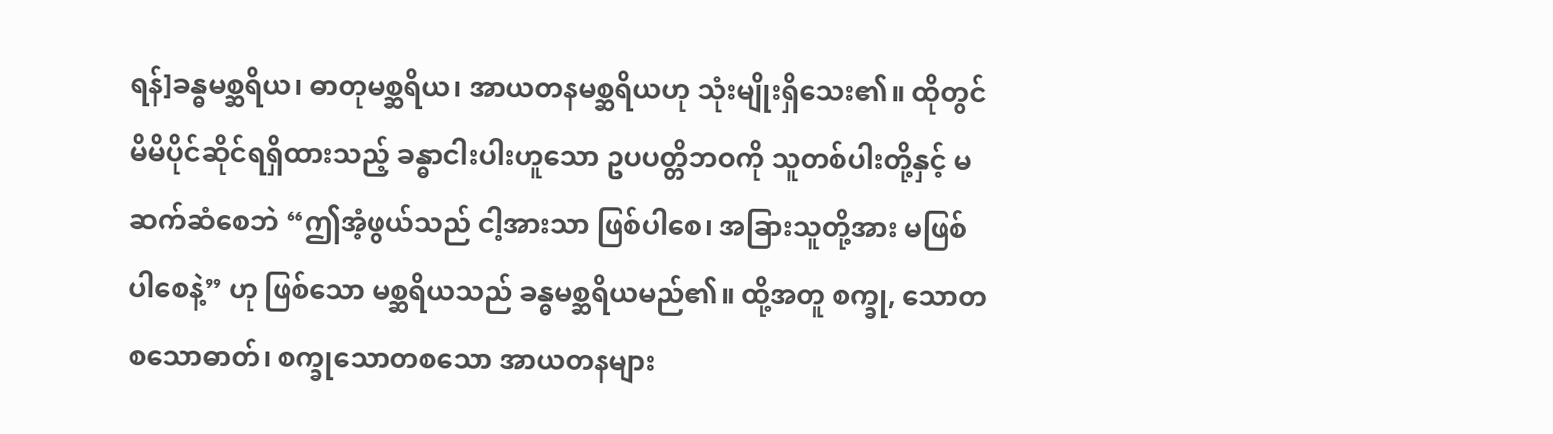ရန်]ခန္ဓမစ္ဆရိယ၊ ဓာတုမစ္ဆရိယ၊ အာယတနမစ္ဆရိယဟု သုံးမျိုးရှိသေး၏။ ထိုတွင် မိမိပိုင်ဆိုင်ရရှိထားသည့် ခန္ဓာငါးပါးဟူသော ဥပပတ္တိဘဝကို သူတစ်ပါးတို့နှင့် မဆက်ဆံစေဘဲ “ဤအံ့ဖွယ်သည် ငါ့အားသာ ဖြစ်ပါစေ၊ အခြားသူတို့အား မဖြစ်ပါစေနဲ့” ဟု ဖြစ်သော မစ္ဆရိယသည် ခန္ဓမစ္ဆရိယမည်၏။ ထို့အတူ စက္ခု, သောတစသောဓာတ်၊ စက္ခုသောတစသော အာယတနများ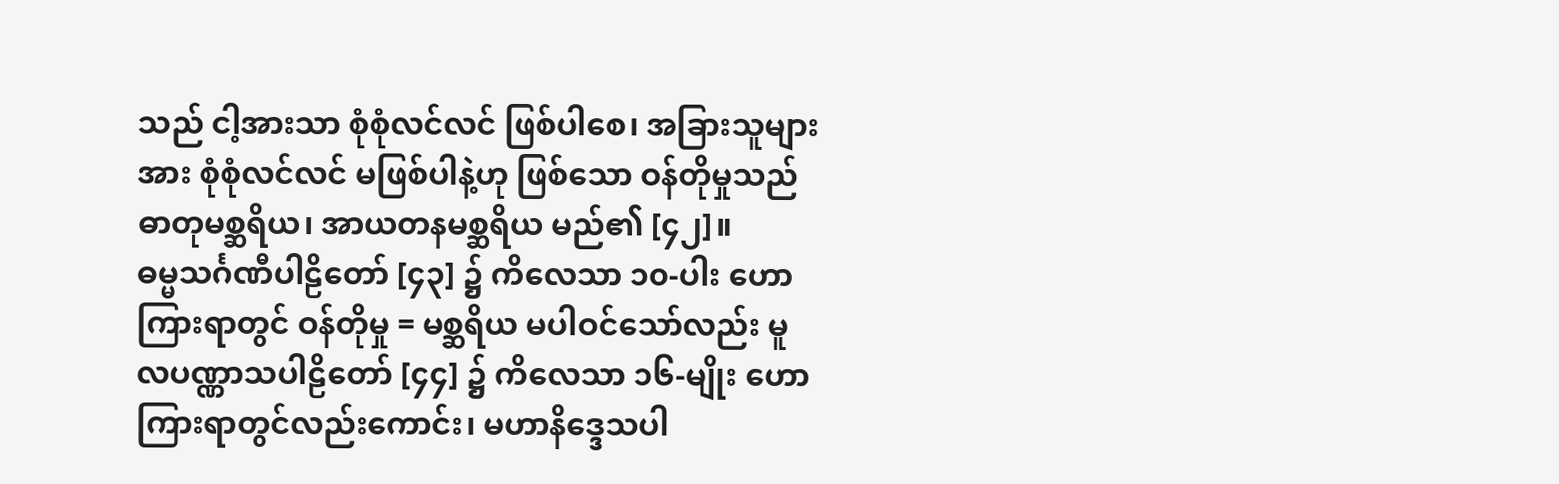သည် ငါ့အားသာ စုံစုံလင်လင် ဖြစ်ပါစေ၊ အခြားသူများအား စုံစုံလင်လင် မဖြစ်ပါနဲ့ဟု ဖြစ်သော ဝန်တိုမှုသည် ဓာတုမစ္ဆရိယ၊ အာယတနမစ္ဆရိယ မည်၏ [၄၂]။
ဓမ္မသင်္ဂဏီပါဠိတော် [၄၃] ၌ ကိလေသာ ၁၀-ပါး ဟောကြားရာတွင် ဝန်တိုမှု = မစ္ဆရိယ မပါဝင်သော်လည်း မူလပဏ္ဏာသပါဠိတော် [၄၄] ၌ ကိလေသာ ၁၆-မျိုး ဟောကြားရာတွင်လည်းကောင်း၊ မဟာနိဒ္ဒေသပါ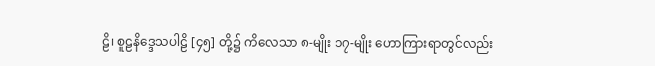ဠိ၊ စူဠနိဒ္ဒေသပါဠိ [၄၅] တို့၌ ကိလေသာ ၈-မျိုး ၁၇-မျိုး ဟောကြားရာတွင်လည်း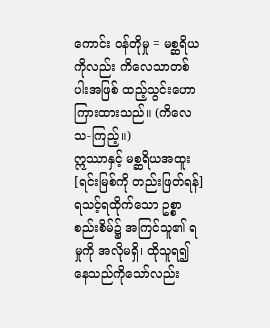ကောင်း ဝန်တိုမှု = မစ္ဆရိယကိုလည်း ကိလေသာတစ်ပါးအဖြစ် ထည့်သွင်းဟောကြားထားသည်။ (ကိလေသ-ကြည့်။)
ဣဿာနှင့် မစ္ဆရိယအထူး
[ရင်းမြစ်ကို တည်းဖြတ်ရန်]ရသင့်ရထိုက်သော ဥစ္စာစည်းစိမ်၌ အကြင်သူ၏ ရမှုကို အလိုမရှိ၊ ထိုသူရ၍နေသည်ကိုသော်လည်း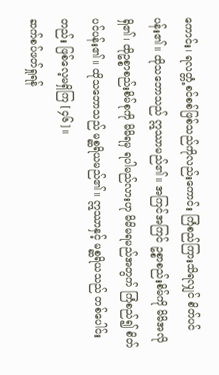ကောင်း၊ ရလတ္တံ့စင်စစ်ဖြစ်သည်ကိုလည်းကောင်း ကြံစည်ကြားသိရလျှင် စိတ်ပင်ပန်း၏။ ထိုသဘောသည် ဣဿာမည်၏။ အကြင်အကြင် ဥစ္စာစည်းစိမ်ကို မိမိအလိုရှိ၏၊ ထိုဥစ္စာစည်းစိမ်စုကို မိမိရမှ ရပါမည်လားဟု မိမိမရမည်အတွက် ကြံစည်၍ စိတ်ပင်ပန်း၏။ ထိုသဘောသည် မစ္ဆရိယမည်၏။ ဣဿာနှင့် မစ္ဆရိယသည် တစ်ပေါင်းတည်း ဖြစ်လေ့မရှိကြ [၄၆]။
ဆက်စပ်ဖတ်ရှုရန်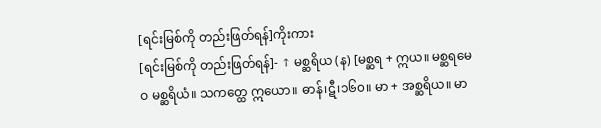[ရင်းမြစ်ကို တည်းဖြတ်ရန်]ကိုးကား
[ရင်းမြစ်ကို တည်းဖြတ်ရန်]- ↑ မစ္ဆရိယ (န) [မစ္ဆရ + ဣယ။ မစ္ဆရမေဝ မစ္ဆရိယံ။ သကတ္ထေ ဣယော။ ဓာန်၊ဋီ၊၁၆၀။ မာ + အစ္ဆရိယ။ မာ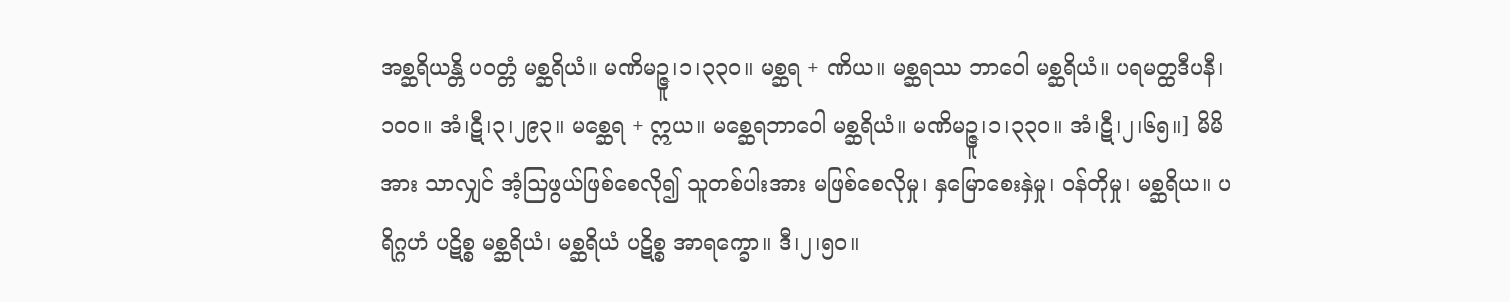အစ္ဆရိယန္တိ ပဝတ္တံ မစ္ဆရိယံ။ မဏိမဉ္ဇူ၊၁၊၃၃၀။ မစ္ဆရ + ဏိယ။ မစ္ဆရဿ ဘာဝေါ မစ္ဆရိယံ။ ပရမတ္ထဒီပနီ၊၁၀၀။ အံ၊ဋီ၊၃၊၂၉၃။ မစ္ဆေရ + ဣယ။ မစ္ဆေရဘာဝေါ မစ္ဆရိယံ။ မဏိမဉ္ဇူ၊၁၊၃၃၀။ အံ၊ဋီ၊၂၊၆၅။] မိမိအား သာလျှင် အံ့ဩဖွယ်ဖြစ်စေလို၍ သူတစ်ပါးအား မဖြစ်စေလိုမှု၊ နှမြောစေးနှဲမှု၊ ဝန်တိုမှု၊ မစ္ဆရိယ။ ပရိဂ္ဂဟံ ပဋိစ္စ မစ္ဆရိယံ၊ မစ္ဆရိယံ ပဋိစ္စ အာရက္ခော။ ဒီ၊၂၊၅၀။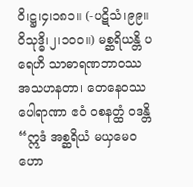ဝိ၊ဋ္ဌ၊၄၊၁၈၁။ (-ပဋိသံ၊၉၉။ ဝိသုဒ္ဓိ၊၂၊၁၀၀။) မစ္ဆရိယန္တိ ပရေဟိ သာဓာရဏဘာဝဿ အသဟနတာ၊ တေနေဝဿ ပေါရာဏာ ဧဝံ ဝစနတ္ထံ ဝဒန္တိ “ဣဒံ အစ္ဆရိယံ မယှမေဝ ဟော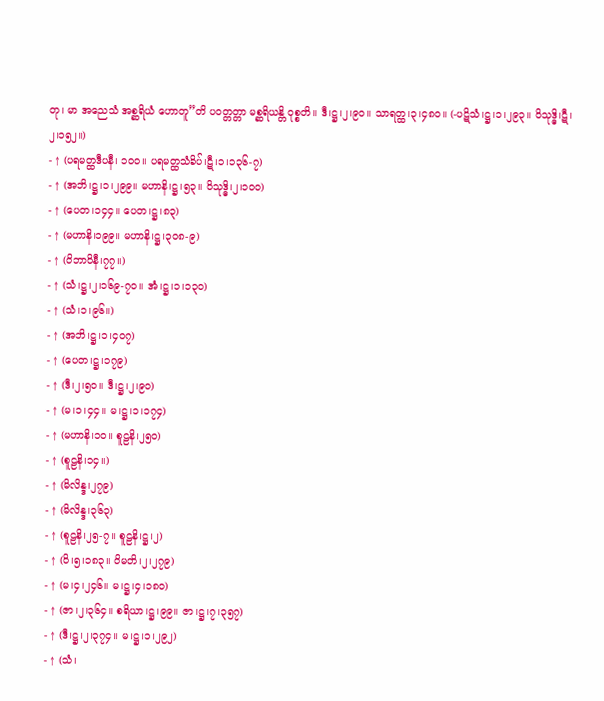တု၊ မာ အညေသံ အစ္ဆရိယံ ဟောတူ”တိ ပဝတ္တတ္တာ မစ္ဆရိယန္တိ ဝုစ္စတိ။ ဒီ၊ဋ္ဌ၊၂၊၉၀။ သာရတ္ထ၊၃၊၄၈၀။ (-ပဋိသံ၊ဋ္ဌ၊၁၊၂၉၃။ ဝိသုဒ္ဓိ၊ဋီ၊၂၊၁၅၂။)
- ↑ (ပရမတ္ထဒီပနီ၊ ၁၀၀။ ပရမတ္ထသံခိပ်၊ဋီ၊၁၊၁၃၆-၇)
- ↑ (အဘိ၊ဋ္ဌ၊၁၊၂၉၉။ မဟာနိ၊ဋ္ဌ၊၅၃။ ဝိသုဒ္ဓိ၊၂၊၁၀၀)
- ↑ (ပေတ၊၁၄၄။ ပေတ၊ဋ္ဌ၊၈၃)
- ↑ (မဟာနိ၊၁၉၉။ မဟာနိ၊ဋ္ဌ၊၃၀၈-၉)
- ↑ (ဝိဘာဝိနီ၊၇၇။)
- ↑ (သံ၊ဋ္ဌ၊၂၊၁၆၉-၇၀။ အံ၊ဋ္ဌ၊၁၊၁၃၀)
- ↑ (သံ၊၁၊၉၆။)
- ↑ (အဘိ၊ဋ္ဌ၊၁၊၄၀၇)
- ↑ (ပေတ၊ဋ္ဌ၊၁၇၉)
- ↑ (ဒီ၊၂၊၅၀။ ဒီ၊ဋ္ဌ၊၂၊၉၀)
- ↑ (မ၊၁၊၄၄။ မ၊ဋ္ဌ၊၁၊၁၇၄)
- ↑ (မဟာနိ၊၁၀။ စူဠနိ၊၂၅၀)
- ↑ (စူဠနိ၊၁၄။)
- ↑ (မိလိန္ဒ၊၂၇၉)
- ↑ (မိလိန္ဒ၊၃၆၃)
- ↑ (စူဠနိ၊၂၅-၇။ စူဠနိ၊ဋ္ဌ၊၂)
- ↑ (ဝိ၊၅၊၁၈၃။ ဝိမတိ၊၂၊၂၇၉)
- ↑ (မ၊၄၊၂၄၆။ မ၊ဋ္ဌ၊၄၊၁၈၀)
- ↑ (ဇာ၊၂၊၃၆၄။ စရိယာ၊ဋ္ဌ၊၉၉။ ဇာ၊ဋ္ဌ၊၇၊၃၅၇)
- ↑ (ဒီ၊ဋ္ဌ၊၂၊၃၇၄။ မ၊ဋ္ဌ၊၁၊၂၉၂)
- ↑ (သံ၊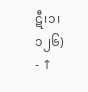ဋီ၊၁၊၁၂၆)
- ↑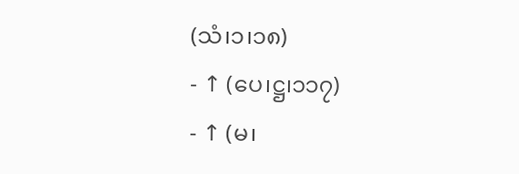(သံ၊၁၊၁၈)
- ↑ (ပေ၊ဋ္ဌ၊၁၁၇)
- ↑ (မ၊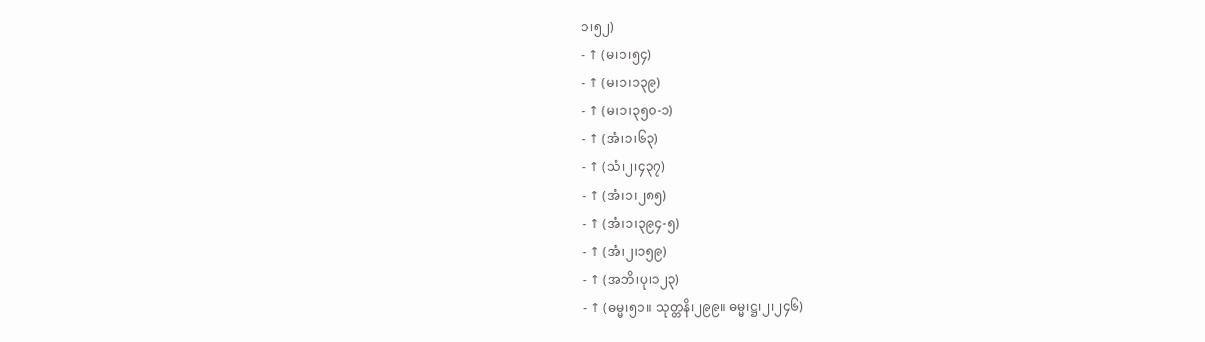၁၊၅၂)
- ↑ (မ၊၁၊၅၄)
- ↑ (မ၊၁၊၁၃၉)
- ↑ (မ၊၁၊၃၅၀-၁)
- ↑ (အံ၊၁၊၆၃)
- ↑ (သံ၊၂၊၄၃၇)
- ↑ (အံ၊၁၊၂၈၅)
- ↑ (အံ၊၁၊၃၉၄-၅)
- ↑ (အံ၊၂၊၁၅၉)
- ↑ (အဘိ၊ပု၊၁၂၃)
- ↑ (ဓမ္မ၊၅၁။ သုတ္တနိ၊၂၉၉။ ဓမ္မ၊ဋ္ဌ၊၂၊၂၄၆)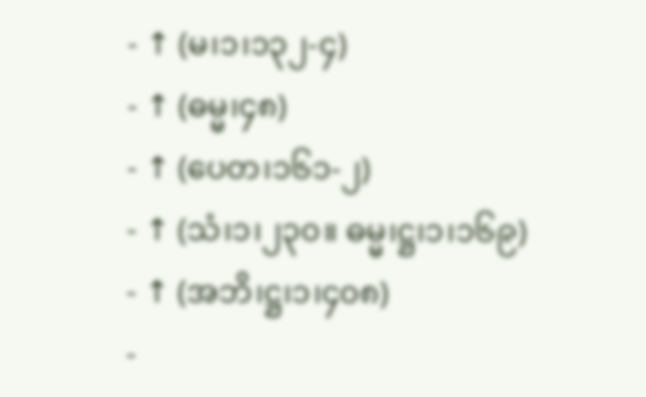- ↑ (မ၊၁၊၁၃၂-၄)
- ↑ (ဓမ္မ၊၄၈)
- ↑ (ပေတ၊၁၆၁-၂)
- ↑ (သံ၊၁၊၂၃၀။ ဓမ္မ၊ဋ္ဌ၊၁၊၁၆၉)
- ↑ (အဘိ၊ဋ္ဌ၊၁၊၄၀၈)
-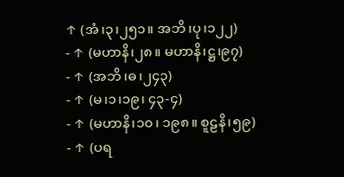↑ (အံ၊၃၊၂၅၁။ အဘိ၊ပု၊၁၂၂)
- ↑ (မဟာနိ၊၂၈။ မဟာနိ၊ဋ္ဌ၊၉၇)
- ↑ (အဘိ၊ဓ၊၂၄၃)
- ↑ (မ၊၁၊၁၉၊ ၄၃-၄)
- ↑ (မဟာနိ၊၁၀၊ ၁၉၈။ စူဠနိ၊၅၉)
- ↑ (ပရ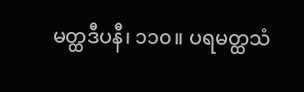မတ္ထဒီပနီ၊ ၁၁၀။ ပရမတ္ထသံ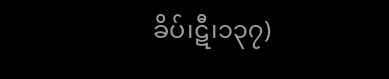ခိပ်၊ဋီ၊၁၃၇)